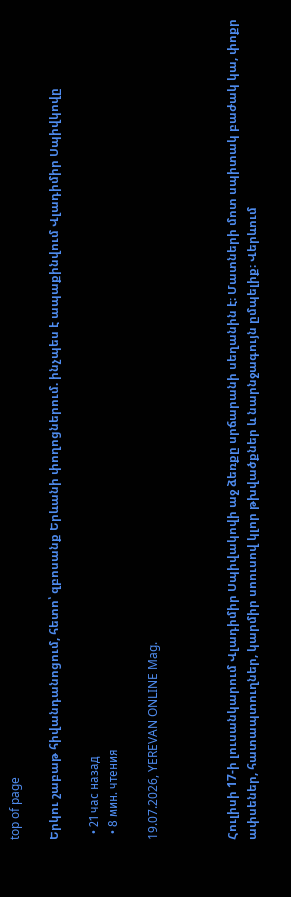top of page

Երկու շաբաթ հիվանդանոցում, հետո՝ զբոսանք Երևանի փողոցներում. ինչպես է ապաքինվում Վլադիմիր Սպիվկովը

  • 21 час назад
  • 8 мин. чтения

19.07.2026, YEREVAN ONLINE Mag.



Հուլիսի 17-ի լուսանկարում Վլադիմիր Սպիվակովի աջ ձեռքը սրճարանի սեղանին է։ Մատների մոտ սպիտակ բաժակ կա, փոքր ափսեներ, հատապտուղներ, կարմիր սոուսով կլոր թխվածքներ և նարնջագույն ըմպելիք։ Վերևում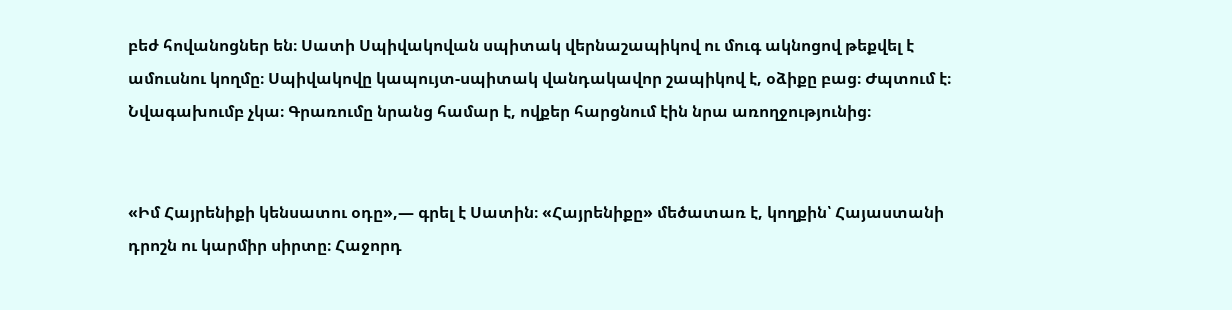բեժ հովանոցներ են։ Սատի Սպիվակովան սպիտակ վերնաշապիկով ու մուգ ակնոցով թեքվել է ամուսնու կողմը։ Սպիվակովը կապույտ-սպիտակ վանդակավոր շապիկով է, օձիքը բաց։ Ժպտում է։ Նվագախումբ չկա։ Գրառումը նրանց համար է, ովքեր հարցնում էին նրա առողջությունից։


«Իմ Հայրենիքի կենսատու օդը»,— գրել է Սատին։ «Հայրենիքը» մեծատառ է, կողքին՝ Հայաստանի դրոշն ու կարմիր սիրտը։ Հաջորդ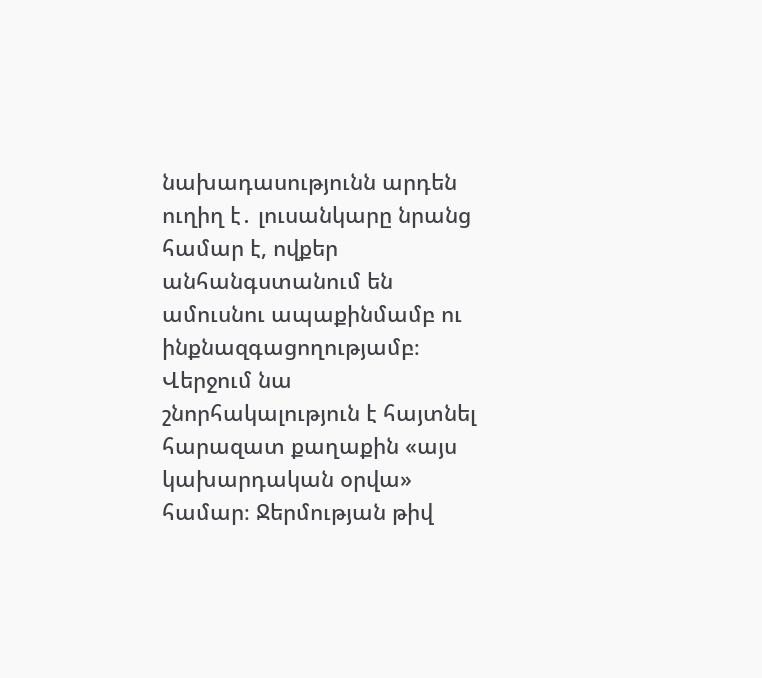նախադասությունն արդեն ուղիղ է․ լուսանկարը նրանց համար է, ովքեր անհանգստանում են ամուսնու ապաքինմամբ ու ինքնազգացողությամբ։ Վերջում նա շնորհակալություն է հայտնել հարազատ քաղաքին «այս կախարդական օրվա» համար։ Ջերմության թիվ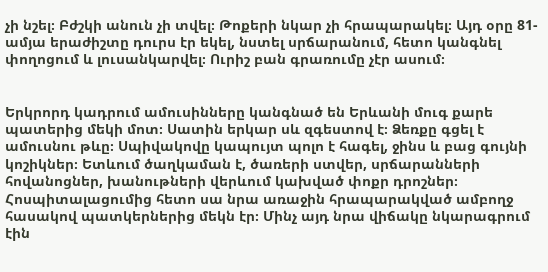չի նշել։ Բժշկի անուն չի տվել։ Թոքերի նկար չի հրապարակել։ Այդ օրը 81-ամյա երաժիշտը դուրս էր եկել, նստել սրճարանում, հետո կանգնել փողոցում և լուսանկարվել։ Ուրիշ բան գրառումը չէր ասում։


Երկրորդ կադրում ամուսինները կանգնած են Երևանի մուգ քարե պատերից մեկի մոտ։ Սատին երկար սև զգեստով է։ Ձեռքը գցել է ամուսնու թևը։ Սպիվակովը կապույտ պոլո է հագել, ջինս և բաց գույնի կոշիկներ։ Ետևում ծաղկաման է, ծառերի ստվեր, սրճարանների հովանոցներ, խանութների վերևում կախված փոքր դրոշներ։ Հոսպիտալացումից հետո սա նրա առաջին հրապարակված ամբողջ հասակով պատկերներից մեկն էր։ Մինչ այդ նրա վիճակը նկարագրում էին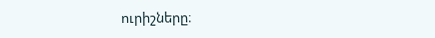ուրիշները։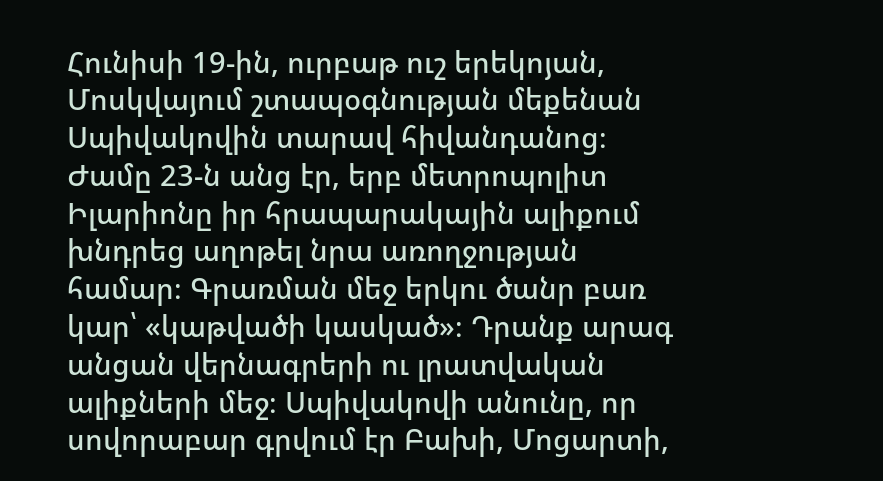Հունիսի 19-ին, ուրբաթ ուշ երեկոյան, Մոսկվայում շտապօգնության մեքենան Սպիվակովին տարավ հիվանդանոց։ Ժամը 23-ն անց էր, երբ մետրոպոլիտ Իլարիոնը իր հրապարակային ալիքում խնդրեց աղոթել նրա առողջության համար։ Գրառման մեջ երկու ծանր բառ կար՝ «կաթվածի կասկած»։ Դրանք արագ անցան վերնագրերի ու լրատվական ալիքների մեջ։ Սպիվակովի անունը, որ սովորաբար գրվում էր Բախի, Մոցարտի,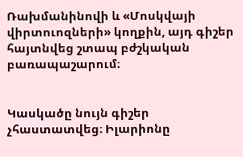Ռախմանինովի և «Մոսկվայի վիրտուոզների» կողքին, այդ գիշեր հայտնվեց շտապ բժշկական բառապաշարում։


Կասկածը նույն գիշեր չհաստատվեց։ Իլարիոնը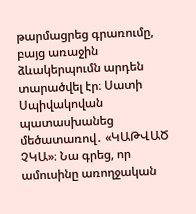թարմացրեց գրառումը, բայց առաջին ձևակերպումն արդեն տարածվել էր։ Սատի Սպիվակովան պատասխանեց մեծատառով․ «ԿԱԹՎԱԾ ՉԿԱ»։ Նա գրեց, որ ամուսինը առողջական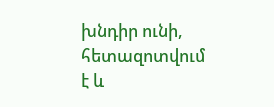խնդիր ունի, հետազոտվում է և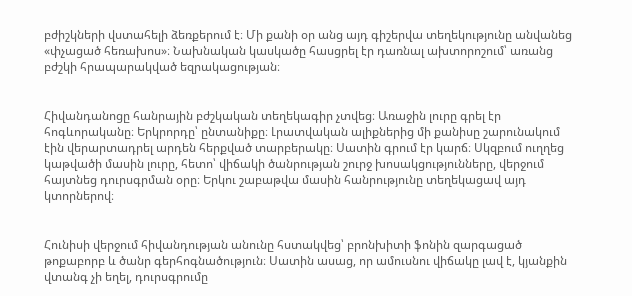բժիշկների վստահելի ձեռքերում է։ Մի քանի օր անց այդ գիշերվա տեղեկությունը անվանեց «փչացած հեռախոս»։ Նախնական կասկածը հասցրել էր դառնալ ախտորոշում՝ առանց բժշկի հրապարակված եզրակացության։


Հիվանդանոցը հանրային բժշկական տեղեկագիր չտվեց։ Առաջին լուրը գրել էր հոգևորականը։ Երկրորդը՝ ընտանիքը։ Լրատվական ալիքներից մի քանիսը շարունակում էին վերարտադրել արդեն հերքված տարբերակը։ Սատին գրում էր կարճ։ Սկզբում ուղղեց կաթվածի մասին լուրը, հետո՝ վիճակի ծանրության շուրջ խոսակցությունները, վերջում հայտնեց դուրսգրման օրը։ Երկու շաբաթվա մասին հանրությունը տեղեկացավ այդ կտորներով։


Հունիսի վերջում հիվանդության անունը հստակվեց՝ բրոնխիտի ֆոնին զարգացած թոքաբորբ և ծանր գերհոգնածություն։ Սատին ասաց, որ ամուսնու վիճակը լավ է, կյանքին վտանգ չի եղել, դուրսգրումը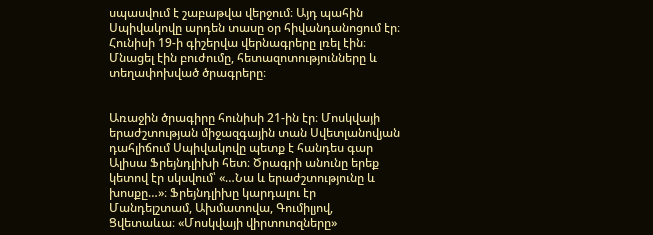սպասվում է շաբաթվա վերջում։ Այդ պահին Սպիվակովը արդեն տասը օր հիվանդանոցում էր։ Հունիսի 19-ի գիշերվա վերնագրերը լռել էին։ Մնացել էին բուժումը, հետազոտությունները և տեղափոխված ծրագրերը։


Առաջին ծրագիրը հունիսի 21-ին էր։ Մոսկվայի երաժշտության միջազգային տան Սվետլանովյան դահլիճում Սպիվակովը պետք է հանդես գար Ալիսա Ֆրեյնդլիխի հետ։ Ծրագրի անունը երեք կետով էր սկսվում՝ «…Նա և երաժշտությունը և խոսքը…»։ Ֆրեյնդլիխը կարդալու էր Մանդելշտամ, Ախմատովա, Գումիլյով, Ցվետաևա։ «Մոսկվայի վիրտուոզները»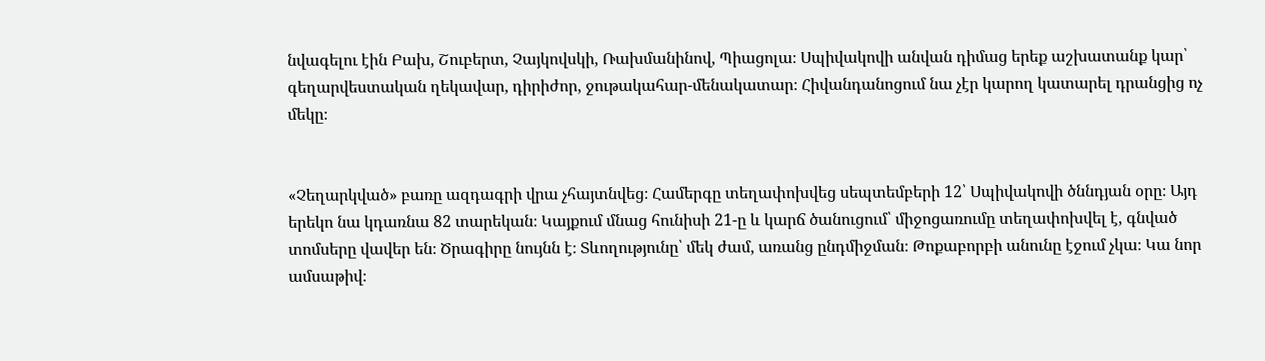նվագելու էին Բախ, Շուբերտ, Չայկովսկի, Ռախմանինով, Պիացոլա։ Սպիվակովի անվան դիմաց երեք աշխատանք կար՝ գեղարվեստական ղեկավար, դիրիժոր, ջութակահար-մենակատար։ Հիվանդանոցում նա չէր կարող կատարել դրանցից ոչ մեկը։


«Չեղարկված» բառը ազդագրի վրա չհայտնվեց։ Համերգը տեղափոխվեց սեպտեմբերի 12՝ Սպիվակովի ծննդյան օրը։ Այդ երեկո նա կդառնա 82 տարեկան։ Կայքում մնաց հունիսի 21-ը և կարճ ծանուցում՝ միջոցառումը տեղափոխվել է, գնված տոմսերը վավեր են։ Ծրագիրը նույնն է։ Տևողությունը՝ մեկ ժամ, առանց ընդմիջման։ Թոքաբորբի անունը էջում չկա։ Կա նոր ամսաթիվ։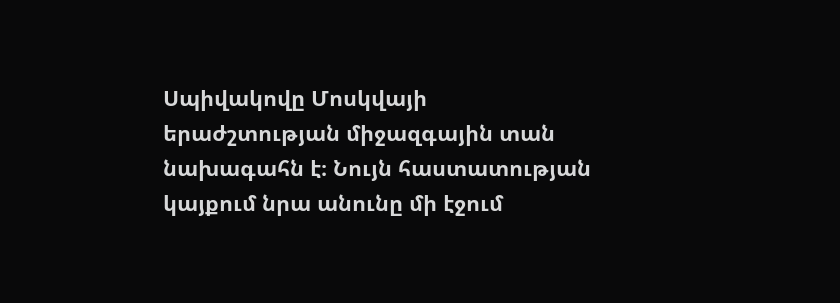Սպիվակովը Մոսկվայի երաժշտության միջազգային տան նախագահն է։ Նույն հաստատության կայքում նրա անունը մի էջում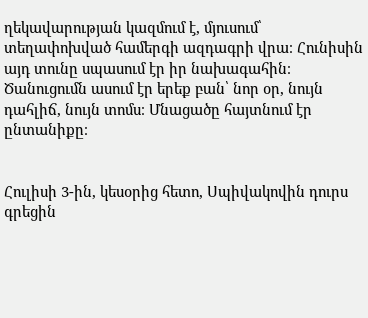ղեկավարության կազմում է, մյուսում՝ տեղափոխված համերգի ազդագրի վրա։ Հունիսին այդ տունը սպասում էր իր նախագահին։ Ծանուցումն ասում էր երեք բան՝ նոր օր, նույն դահլիճ, նույն տոմս։ Մնացածը հայտնում էր ընտանիքը։


Հուլիսի 3-ին, կեսօրից հետո, Սպիվակովին դուրս գրեցին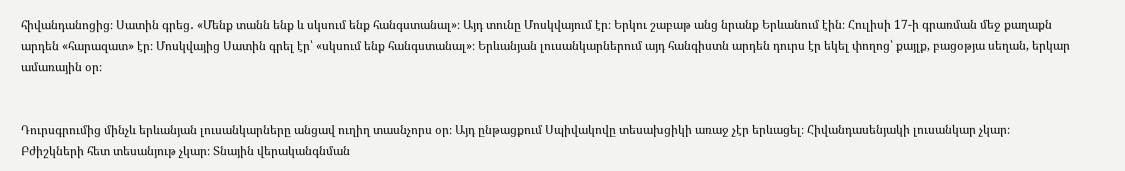հիվանդանոցից։ Սատին գրեց․ «Մենք տանն ենք և սկսում ենք հանգստանալ»։ Այդ տունը Մոսկվայում էր։ Երկու շաբաթ անց նրանք Երևանում էին։ Հուլիսի 17-ի գրառման մեջ քաղաքն արդեն «հարազատ» էր։ Մոսկվայից Սատին գրել էր՝ «սկսում ենք հանգստանալ»։ Երևանյան լուսանկարներում այդ հանգիստն արդեն դուրս էր եկել փողոց՝ քայլք, բացօթյա սեղան, երկար ամառային օր։


Դուրսգրումից մինչև երևանյան լուսանկարները անցավ ուղիղ տասնչորս օր։ Այդ ընթացքում Սպիվակովը տեսախցիկի առաջ չէր երևացել։ Հիվանդասենյակի լուսանկար չկար։ Բժիշկների հետ տեսանյութ չկար։ Տնային վերականգնման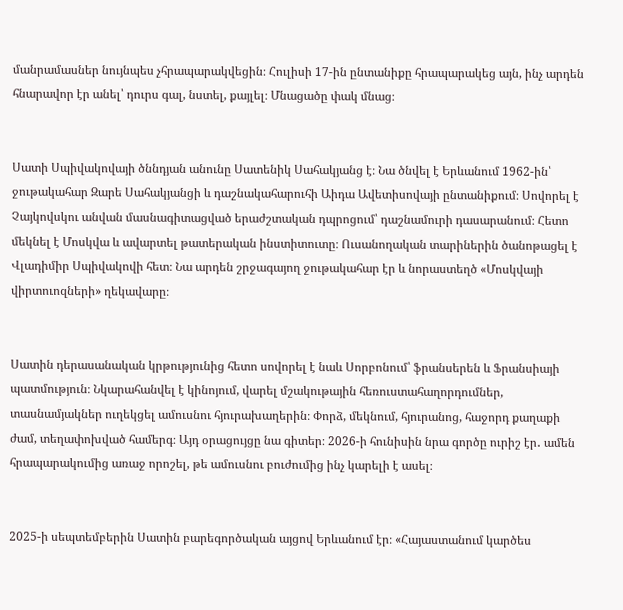մանրամասներ նույնպես չհրապարակվեցին։ Հուլիսի 17-ին ընտանիքը հրապարակեց այն, ինչ արդեն հնարավոր էր անել՝ դուրս գալ, նստել, քայլել։ Մնացածը փակ մնաց։


Սատի Սպիվակովայի ծննդյան անունը Սատենիկ Սահակյանց է։ Նա ծնվել է Երևանում 1962-ին՝ ջութակահար Զարե Սահակյանցի և դաշնակահարուհի Աիդա Ավետիսովայի ընտանիքում։ Սովորել է Չայկովսկու անվան մասնագիտացված երաժշտական դպրոցում՝ դաշնամուրի դասարանում։ Հետո մեկնել է Մոսկվա և ավարտել թատերական ինստիտուտը։ Ուսանողական տարիներին ծանոթացել է Վլադիմիր Սպիվակովի հետ։ Նա արդեն շրջագայող ջութակահար էր և նորաստեղծ «Մոսկվայի վիրտուոզների» ղեկավարը։


Սատին դերասանական կրթությունից հետո սովորել է նաև Սորբոնում՝ ֆրանսերեն և Ֆրանսիայի պատմություն։ Նկարահանվել է կինոյում, վարել մշակութային հեռուստահաղորդումներ, տասնամյակներ ուղեկցել ամուսնու հյուրախաղերին։ Փորձ, մեկնում, հյուրանոց, հաջորդ քաղաքի ժամ, տեղափոխված համերգ։ Այդ օրացույցը նա գիտեր։ 2026-ի հունիսին նրա գործը ուրիշ էր․ ամեն հրապարակումից առաջ որոշել, թե ամուսնու բուժումից ինչ կարելի է ասել։


2025-ի սեպտեմբերին Սատին բարեգործական այցով Երևանում էր։ «Հայաստանում կարծես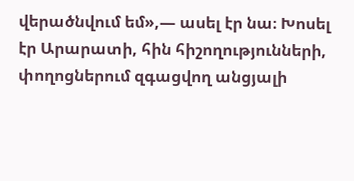վերածնվում եմ»,— ասել էր նա։ Խոսել էր Արարատի, հին հիշողությունների, փողոցներում զգացվող անցյալի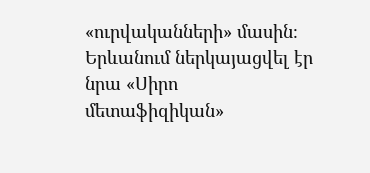«ուրվականների» մասին։ Երևանում ներկայացվել էր նրա «Սիրո մետաֆիզիկան»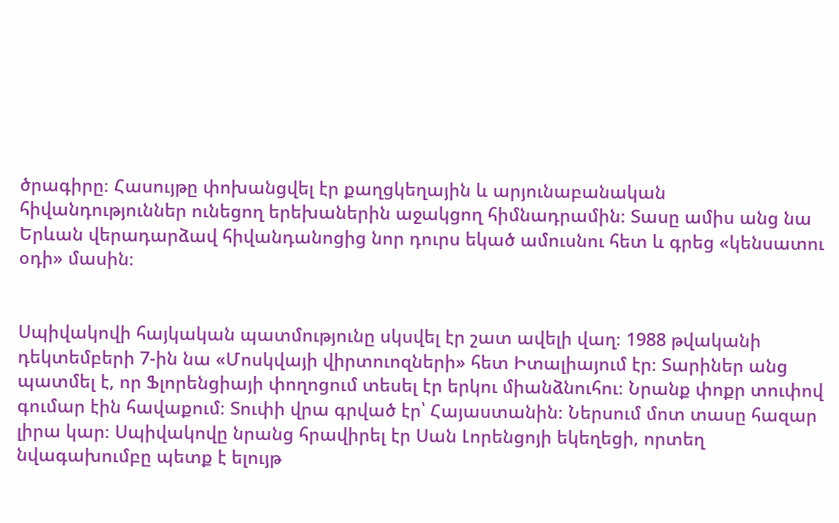ծրագիրը։ Հասույթը փոխանցվել էր քաղցկեղային և արյունաբանական հիվանդություններ ունեցող երեխաներին աջակցող հիմնադրամին։ Տասը ամիս անց նա Երևան վերադարձավ հիվանդանոցից նոր դուրս եկած ամուսնու հետ և գրեց «կենսատու օդի» մասին։


Սպիվակովի հայկական պատմությունը սկսվել էր շատ ավելի վաղ։ 1988 թվականի դեկտեմբերի 7-ին նա «Մոսկվայի վիրտուոզների» հետ Իտալիայում էր։ Տարիներ անց պատմել է, որ Ֆլորենցիայի փողոցում տեսել էր երկու միանձնուհու։ Նրանք փոքր տուփով գումար էին հավաքում։ Տուփի վրա գրված էր՝ Հայաստանին։ Ներսում մոտ տասը հազար լիրա կար։ Սպիվակովը նրանց հրավիրել էր Սան Լորենցոյի եկեղեցի, որտեղ նվագախումբը պետք է ելույթ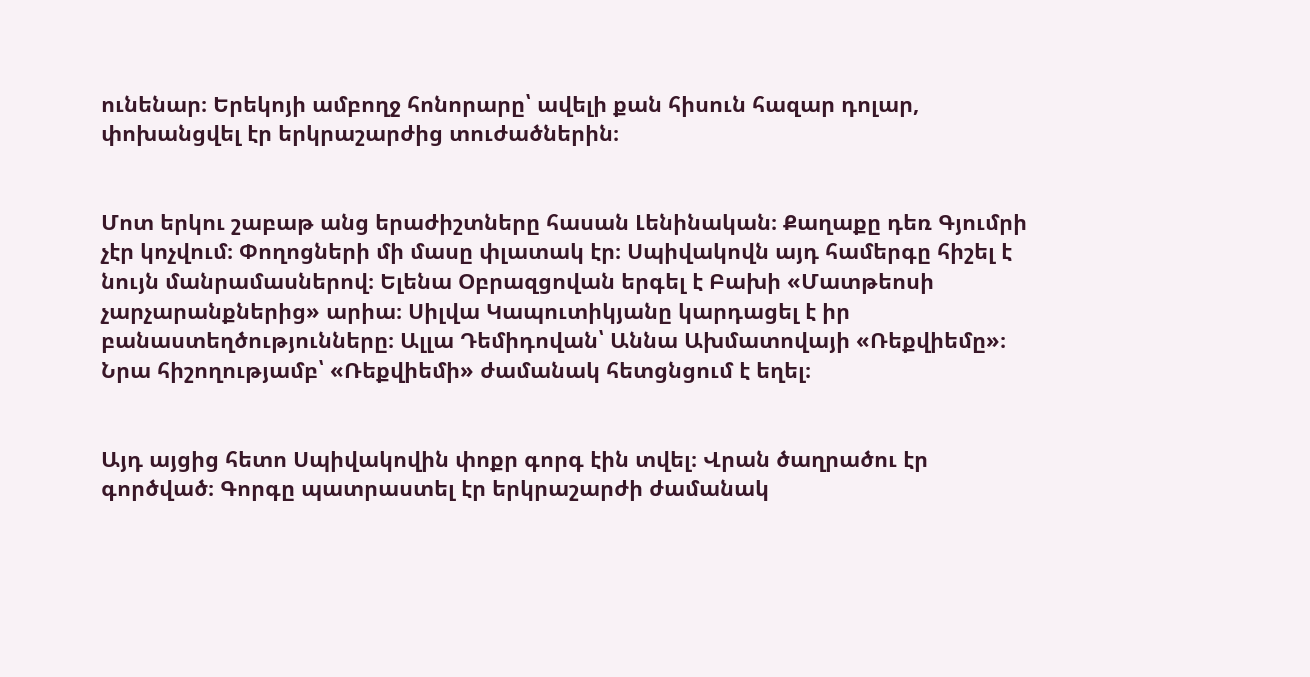ունենար։ Երեկոյի ամբողջ հոնորարը՝ ավելի քան հիսուն հազար դոլար, փոխանցվել էր երկրաշարժից տուժածներին։


Մոտ երկու շաբաթ անց երաժիշտները հասան Լենինական։ Քաղաքը դեռ Գյումրի չէր կոչվում։ Փողոցների մի մասը փլատակ էր։ Սպիվակովն այդ համերգը հիշել է նույն մանրամասներով։ Ելենա Օբրազցովան երգել է Բախի «Մատթեոսի չարչարանքներից» արիա։ Սիլվա Կապուտիկյանը կարդացել է իր բանաստեղծությունները։ Ալլա Դեմիդովան՝ Աննա Ախմատովայի «Ռեքվիեմը»։ Նրա հիշողությամբ՝ «Ռեքվիեմի» ժամանակ հետցնցում է եղել։


Այդ այցից հետո Սպիվակովին փոքր գորգ էին տվել։ Վրան ծաղրածու էր գործված։ Գորգը պատրաստել էր երկրաշարժի ժամանակ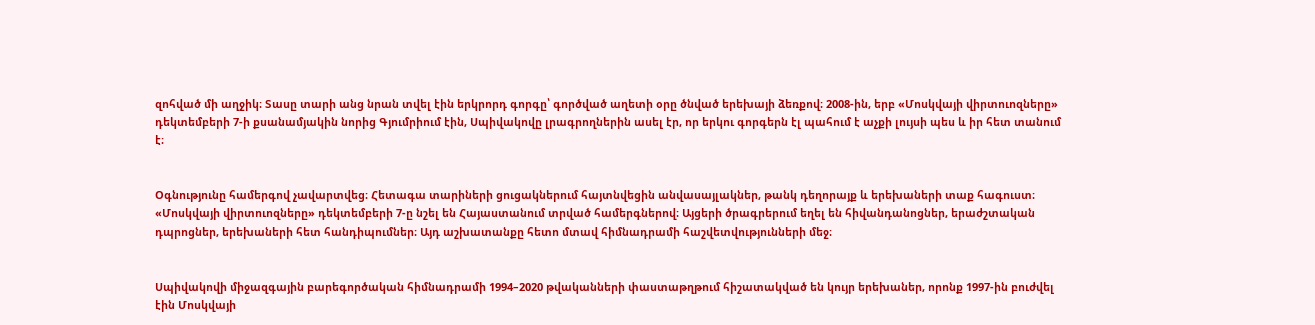զոհված մի աղջիկ։ Տասը տարի անց նրան տվել էին երկրորդ գորգը՝ գործված աղետի օրը ծնված երեխայի ձեռքով։ 2008-ին, երբ «Մոսկվայի վիրտուոզները» դեկտեմբերի 7-ի քսանամյակին նորից Գյումրիում էին, Սպիվակովը լրագրողներին ասել էր, որ երկու գորգերն էլ պահում է աչքի լույսի պես և իր հետ տանում է։


Օգնությունը համերգով չավարտվեց։ Հետագա տարիների ցուցակներում հայտնվեցին անվասայլակներ, թանկ դեղորայք և երեխաների տաք հագուստ։ «Մոսկվայի վիրտուոզները» դեկտեմբերի 7-ը նշել են Հայաստանում տրված համերգներով։ Այցերի ծրագրերում եղել են հիվանդանոցներ, երաժշտական դպրոցներ, երեխաների հետ հանդիպումներ։ Այդ աշխատանքը հետո մտավ հիմնադրամի հաշվետվությունների մեջ։


Սպիվակովի միջազգային բարեգործական հիմնադրամի 1994–2020 թվականների փաստաթղթում հիշատակված են կույր երեխաներ, որոնք 1997-ին բուժվել էին Մոսկվայի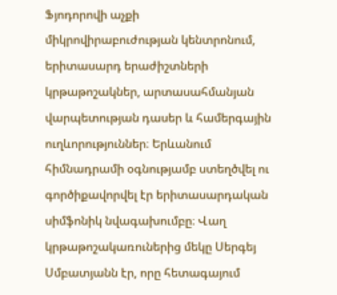Ֆյոդորովի աչքի միկրովիրաբուժության կենտրոնում, երիտասարդ երաժիշտների կրթաթոշակներ, արտասահմանյան վարպետության դասեր և համերգային ուղևորություններ։ Երևանում հիմնադրամի օգնությամբ ստեղծվել ու գործիքավորվել էր երիտասարդական սիմֆոնիկ նվագախումբը։ Վաղ կրթաթոշակառուներից մեկը Սերգեյ Սմբատյանն էր, որը հետագայում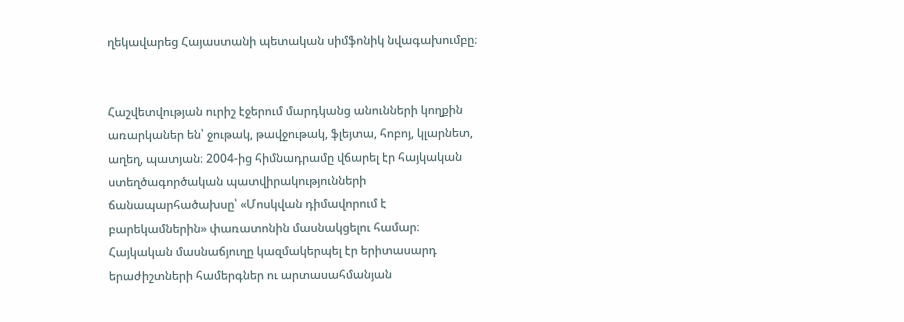ղեկավարեց Հայաստանի պետական սիմֆոնիկ նվագախումբը։


Հաշվետվության ուրիշ էջերում մարդկանց անունների կողքին առարկաներ են՝ ջութակ, թավջութակ, ֆլեյտա, հոբոյ, կլարնետ, աղեղ, պատյան։ 2004-ից հիմնադրամը վճարել էր հայկական ստեղծագործական պատվիրակությունների ճանապարհածախսը՝ «Մոսկվան դիմավորում է բարեկամներին» փառատոնին մասնակցելու համար։ Հայկական մասնաճյուղը կազմակերպել էր երիտասարդ երաժիշտների համերգներ ու արտասահմանյան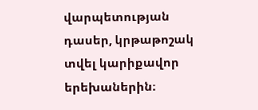վարպետության դասեր, կրթաթոշակ տվել կարիքավոր երեխաներին։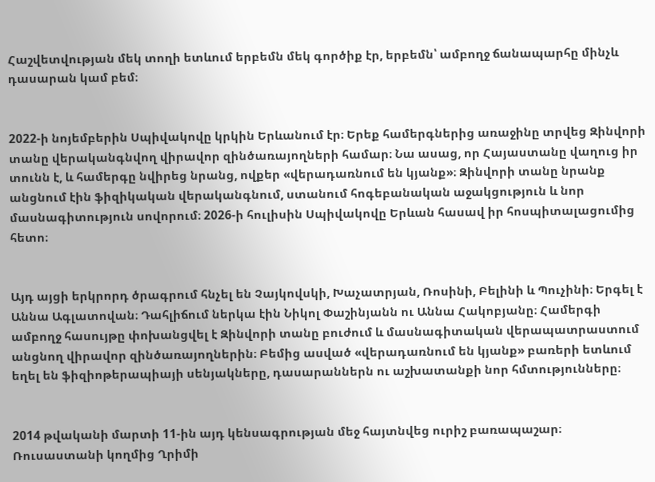Հաշվետվության մեկ տողի ետևում երբեմն մեկ գործիք էր, երբեմն՝ ամբողջ ճանապարհը մինչև դասարան կամ բեմ։


2022-ի նոյեմբերին Սպիվակովը կրկին Երևանում էր։ Երեք համերգներից առաջինը տրվեց Զինվորի տանը վերականգնվող վիրավոր զինծառայողների համար։ Նա ասաց, որ Հայաստանը վաղուց իր տունն է, և համերգը նվիրեց նրանց, ովքեր «վերադառնում են կյանք»։ Զինվորի տանը նրանք անցնում էին ֆիզիկական վերականգնում, ստանում հոգեբանական աջակցություն և նոր մասնագիտություն սովորում։ 2026-ի հուլիսին Սպիվակովը Երևան հասավ իր հոսպիտալացումից հետո։


Այդ այցի երկրորդ ծրագրում հնչել են Չայկովսկի, Խաչատրյան, Ռոսինի, Բելինի և Պուչինի։ Երգել է Աննա Ագլատովան։ Դահլիճում ներկա էին Նիկոլ Փաշինյանն ու Աննա Հակոբյանը։ Համերգի ամբողջ հասույթը փոխանցվել է Զինվորի տանը բուժում և մասնագիտական վերապատրաստում անցնող վիրավոր զինծառայողներին։ Բեմից ասված «վերադառնում են կյանք» բառերի ետևում եղել են ֆիզիոթերապիայի սենյակները, դասարաններն ու աշխատանքի նոր հմտությունները։


2014 թվականի մարտի 11-ին այդ կենսագրության մեջ հայտնվեց ուրիշ բառապաշար։ Ռուսաստանի կողմից Ղրիմի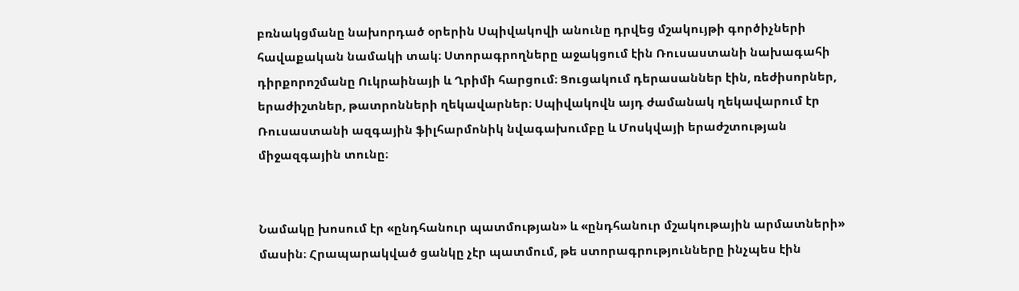բռնակցմանը նախորդած օրերին Սպիվակովի անունը դրվեց մշակույթի գործիչների հավաքական նամակի տակ։ Ստորագրողները աջակցում էին Ռուսաստանի նախագահի դիրքորոշմանը Ուկրաինայի և Ղրիմի հարցում։ Ցուցակում դերասաններ էին, ռեժիսորներ, երաժիշտներ, թատրոնների ղեկավարներ։ Սպիվակովն այդ ժամանակ ղեկավարում էր Ռուսաստանի ազգային ֆիլհարմոնիկ նվագախումբը և Մոսկվայի երաժշտության միջազգային տունը։


Նամակը խոսում էր «ընդհանուր պատմության» և «ընդհանուր մշակութային արմատների» մասին։ Հրապարակված ցանկը չէր պատմում, թե ստորագրությունները ինչպես էին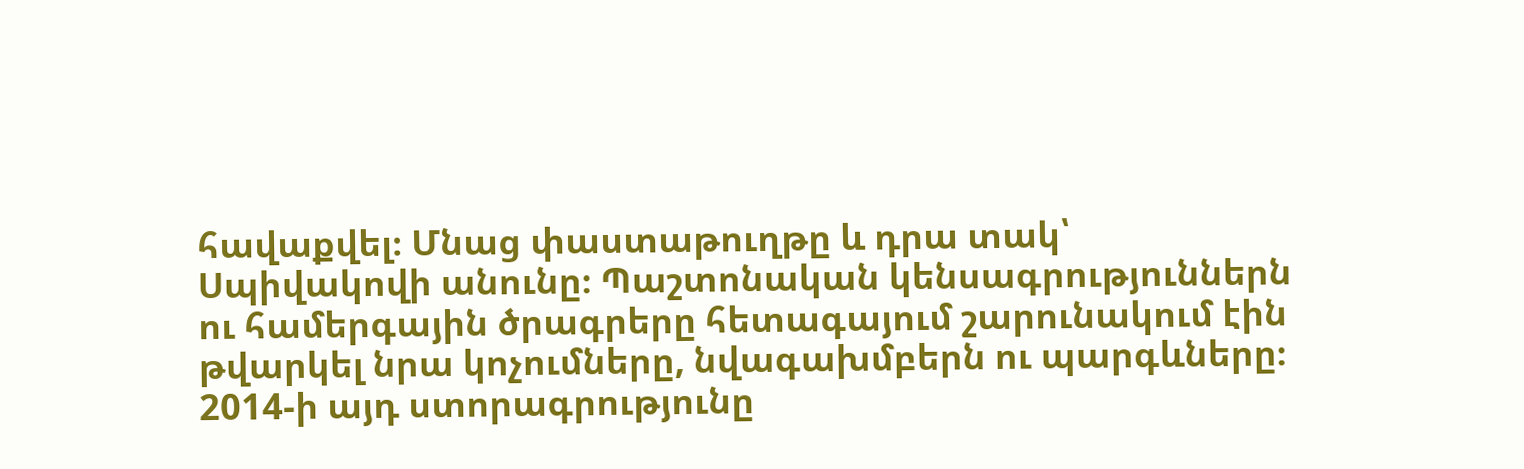հավաքվել։ Մնաց փաստաթուղթը և դրա տակ՝ Սպիվակովի անունը։ Պաշտոնական կենսագրություններն ու համերգային ծրագրերը հետագայում շարունակում էին թվարկել նրա կոչումները, նվագախմբերն ու պարգևները։ 2014-ի այդ ստորագրությունը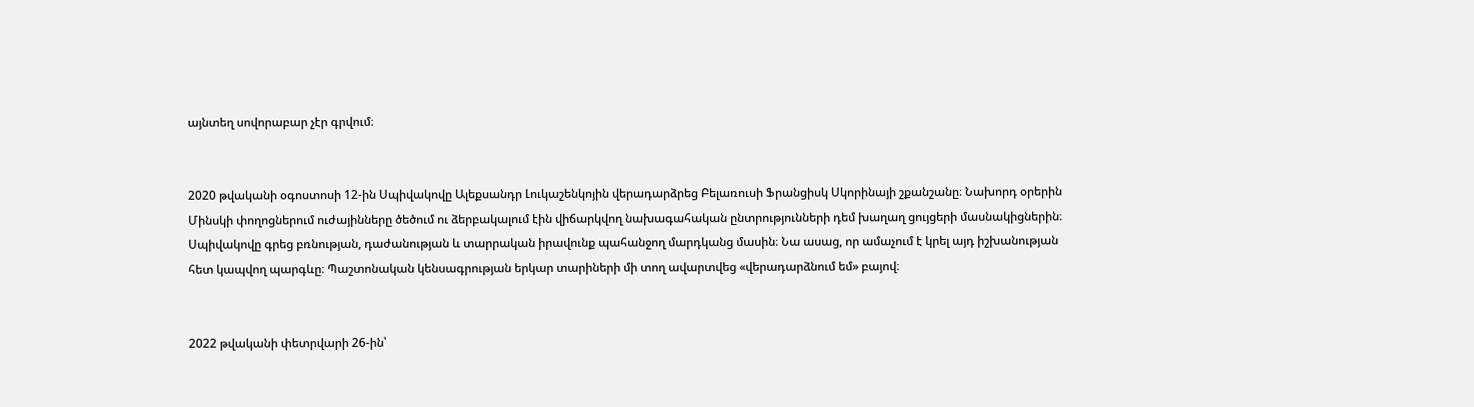այնտեղ սովորաբար չէր գրվում։


2020 թվականի օգոստոսի 12-ին Սպիվակովը Ալեքսանդր Լուկաշենկոյին վերադարձրեց Բելառուսի Ֆրանցիսկ Սկորինայի շքանշանը։ Նախորդ օրերին Մինսկի փողոցներում ուժայինները ծեծում ու ձերբակալում էին վիճարկվող նախագահական ընտրությունների դեմ խաղաղ ցույցերի մասնակիցներին։ Սպիվակովը գրեց բռնության, դաժանության և տարրական իրավունք պահանջող մարդկանց մասին։ Նա ասաց, որ ամաչում է կրել այդ իշխանության հետ կապվող պարգևը։ Պաշտոնական կենսագրության երկար տարիների մի տող ավարտվեց «վերադարձնում եմ» բայով։


2022 թվականի փետրվարի 26-ին՝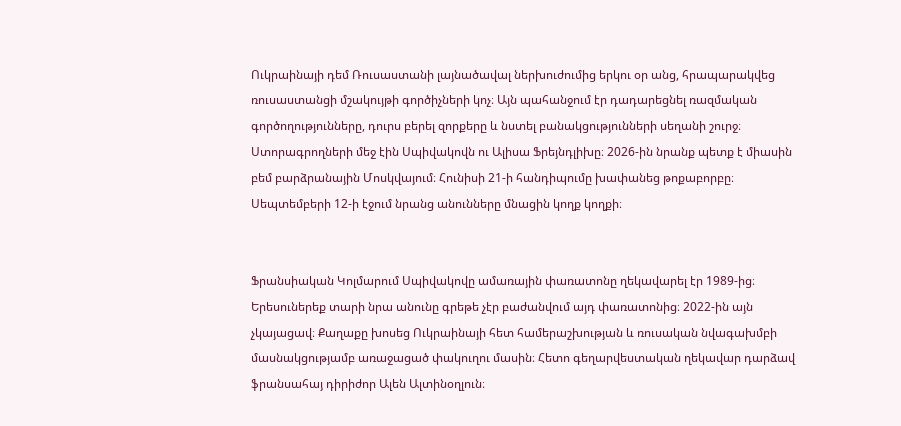Ուկրաինայի դեմ Ռուսաստանի լայնածավալ ներխուժումից երկու օր անց, հրապարակվեց ռուսաստանցի մշակույթի գործիչների կոչ։ Այն պահանջում էր դադարեցնել ռազմական գործողությունները, դուրս բերել զորքերը և նստել բանակցությունների սեղանի շուրջ։ Ստորագրողների մեջ էին Սպիվակովն ու Ալիսա Ֆրեյնդլիխը։ 2026-ին նրանք պետք է միասին բեմ բարձրանային Մոսկվայում։ Հունիսի 21-ի հանդիպումը խափանեց թոքաբորբը։ Սեպտեմբերի 12-ի էջում նրանց անունները մնացին կողք կողքի։


Ֆրանսիական Կոլմարում Սպիվակովը ամառային փառատոնը ղեկավարել էր 1989-ից։ Երեսուներեք տարի նրա անունը գրեթե չէր բաժանվում այդ փառատոնից։ 2022-ին այն չկայացավ։ Քաղաքը խոսեց Ուկրաինայի հետ համերաշխության և ռուսական նվագախմբի մասնակցությամբ առաջացած փակուղու մասին։ Հետո գեղարվեստական ղեկավար դարձավ ֆրանսահայ դիրիժոր Ալեն Ալտինօղլուն։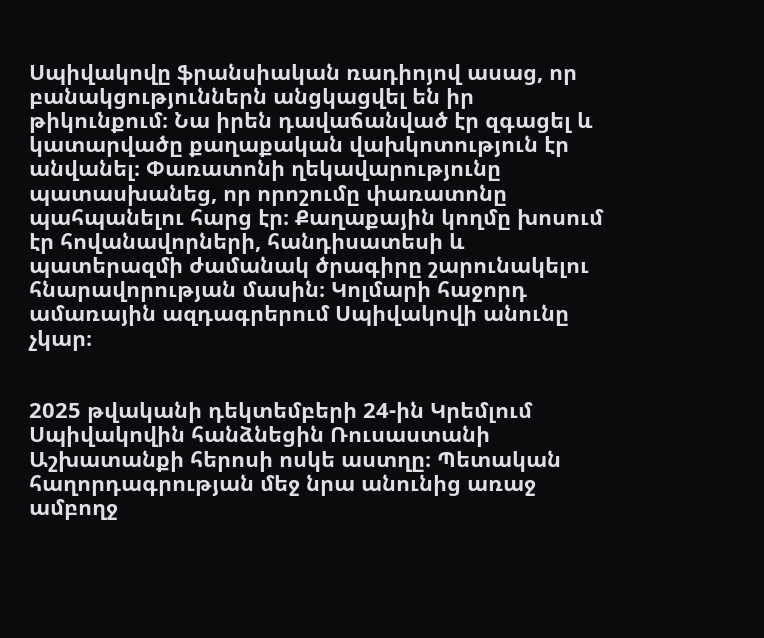Սպիվակովը ֆրանսիական ռադիոյով ասաց, որ բանակցություններն անցկացվել են իր թիկունքում։ Նա իրեն դավաճանված էր զգացել և կատարվածը քաղաքական վախկոտություն էր անվանել։ Փառատոնի ղեկավարությունը պատասխանեց, որ որոշումը փառատոնը պահպանելու հարց էր։ Քաղաքային կողմը խոսում էր հովանավորների, հանդիսատեսի և պատերազմի ժամանակ ծրագիրը շարունակելու հնարավորության մասին։ Կոլմարի հաջորդ ամառային ազդագրերում Սպիվակովի անունը չկար։


2025 թվականի դեկտեմբերի 24-ին Կրեմլում Սպիվակովին հանձնեցին Ռուսաստանի Աշխատանքի հերոսի ոսկե աստղը։ Պետական հաղորդագրության մեջ նրա անունից առաջ ամբողջ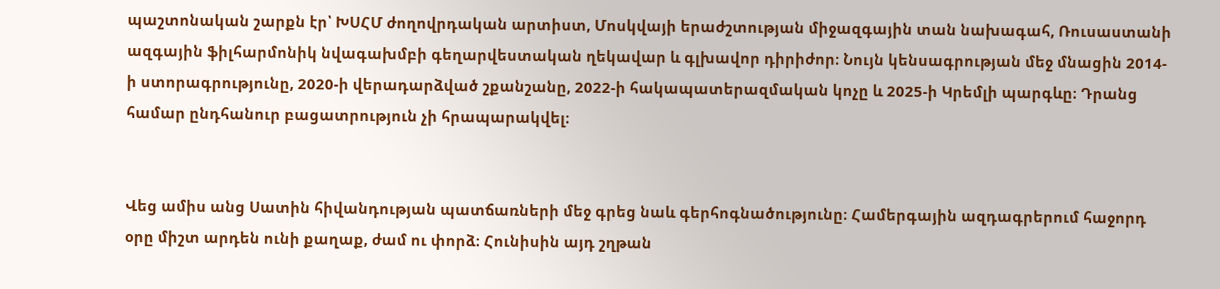պաշտոնական շարքն էր՝ ԽՍՀՄ ժողովրդական արտիստ, Մոսկվայի երաժշտության միջազգային տան նախագահ, Ռուսաստանի ազգային ֆիլհարմոնիկ նվագախմբի գեղարվեստական ղեկավար և գլխավոր դիրիժոր։ Նույն կենսագրության մեջ մնացին 2014-ի ստորագրությունը, 2020-ի վերադարձված շքանշանը, 2022-ի հակապատերազմական կոչը և 2025-ի Կրեմլի պարգևը։ Դրանց համար ընդհանուր բացատրություն չի հրապարակվել։


Վեց ամիս անց Սատին հիվանդության պատճառների մեջ գրեց նաև գերհոգնածությունը։ Համերգային ազդագրերում հաջորդ օրը միշտ արդեն ունի քաղաք, ժամ ու փորձ։ Հունիսին այդ շղթան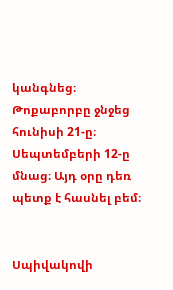կանգնեց։ Թոքաբորբը ջնջեց հունիսի 21-ը։ Սեպտեմբերի 12-ը մնաց։ Այդ օրը դեռ պետք է հասնել բեմ։


Սպիվակովի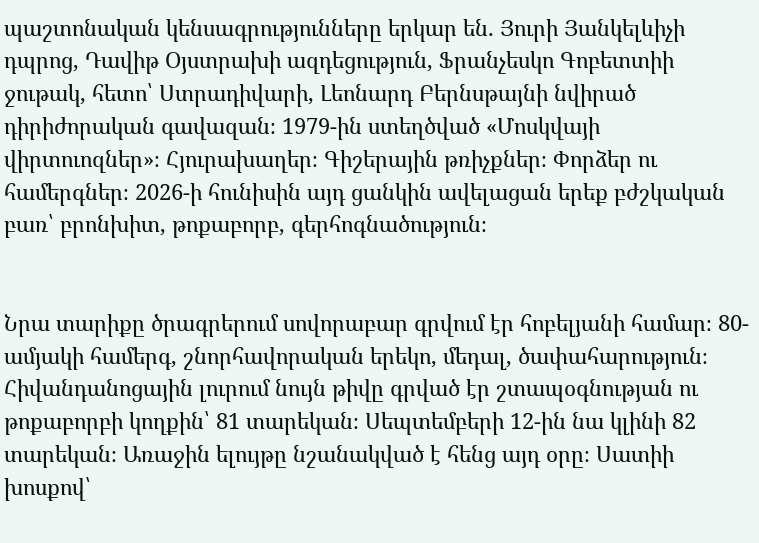պաշտոնական կենսագրությունները երկար են․ Յուրի Յանկելևիչի դպրոց, Դավիթ Օյստրախի ազդեցություն, Ֆրանչեսկո Գոբետտիի ջութակ, հետո՝ Ստրադիվարի, Լեոնարդ Բերնսթայնի նվիրած դիրիժորական գավազան։ 1979-ին ստեղծված «Մոսկվայի վիրտուոզներ»։ Հյուրախաղեր։ Գիշերային թռիչքներ։ Փորձեր ու համերգներ։ 2026-ի հունիսին այդ ցանկին ավելացան երեք բժշկական բառ՝ բրոնխիտ, թոքաբորբ, գերհոգնածություն։


Նրա տարիքը ծրագրերում սովորաբար գրվում էր հոբելյանի համար։ 80-ամյակի համերգ, շնորհավորական երեկո, մեդալ, ծափահարություն։ Հիվանդանոցային լուրում նույն թիվը գրված էր շտապօգնության ու թոքաբորբի կողքին՝ 81 տարեկան։ Սեպտեմբերի 12-ին նա կլինի 82 տարեկան։ Առաջին ելույթը նշանակված է հենց այդ օրը։ Սատիի խոսքով՝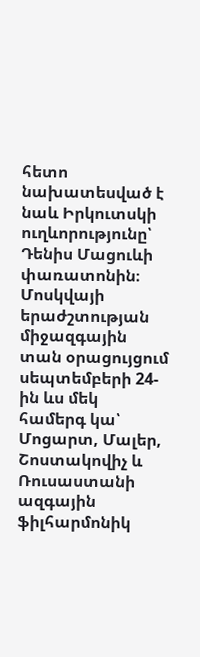հետո նախատեսված է նաև Իրկուտսկի ուղևորությունը՝ Դենիս Մացուևի փառատոնին։ Մոսկվայի երաժշտության միջազգային տան օրացույցում սեպտեմբերի 24-ին ևս մեկ համերգ կա՝ Մոցարտ, Մալեր, Շոստակովիչ և Ռուսաստանի ազգային ֆիլհարմոնիկ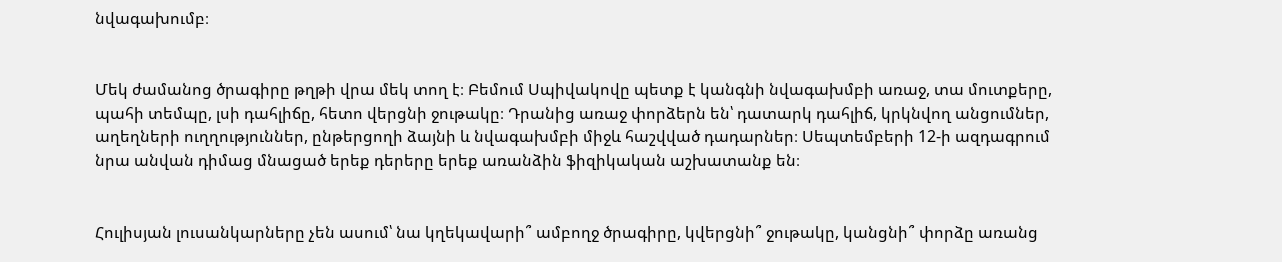նվագախումբ։


Մեկ ժամանոց ծրագիրը թղթի վրա մեկ տող է։ Բեմում Սպիվակովը պետք է կանգնի նվագախմբի առաջ, տա մուտքերը, պահի տեմպը, լսի դահլիճը, հետո վերցնի ջութակը։ Դրանից առաջ փորձերն են՝ դատարկ դահլիճ, կրկնվող անցումներ, աղեղների ուղղություններ, ընթերցողի ձայնի և նվագախմբի միջև հաշվված դադարներ։ Սեպտեմբերի 12-ի ազդագրում նրա անվան դիմաց մնացած երեք դերերը երեք առանձին ֆիզիկական աշխատանք են։


Հուլիսյան լուսանկարները չեն ասում՝ նա կղեկավարի՞ ամբողջ ծրագիրը, կվերցնի՞ ջութակը, կանցնի՞ փորձը առանց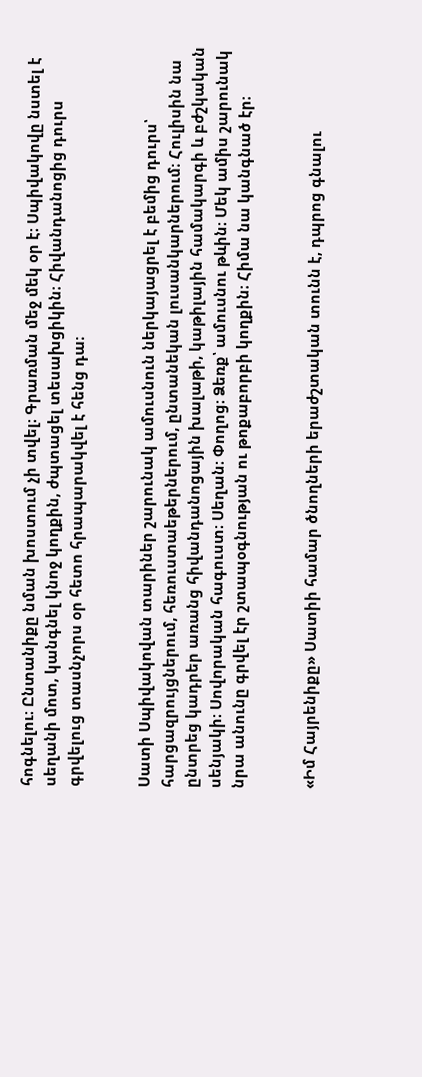հոգնելու։ Ընտանիքը նման խոստում չի տվել։ Գրառման մեջ մեկ օր է։ Սպիվակովը նստել է սեղանի մոտ, կանգնել կնոջ կողքին, ժպտացել տեսախցիկին։ Հիվանդանոցից դուրս գրվելուց տասնչորս օր հետո հրապարակվել է հենց դա։


Սատի Սպիվակովան տարիներ շարունակ ամուսնուն ներկայացրել է բեմից դուրս՝ հարցազրույցներում, հեռուստաեթերներում, ընտանեկան լուսանկարներում։ Հուլիսին նա ընտրեց կադրեր առանց հիվանդանոցային խալաթի, կաթիլային համակարգի և բժշկական սենյակի։ Սովորական հագուստ։ Սեղան։ Փողոց։ Ձեռք՝ ամուսնու թևին։ Մեկ ամիս շարունակ նրա անունը գրվել էր շտապօգնության ու թոքաբորբի կողքին։ Հիմա նա կանգնած էր։


«Իմ Հայրենիքը» Սատիի համար ծնողների երաժշտական տունն է, դպրոց գնալու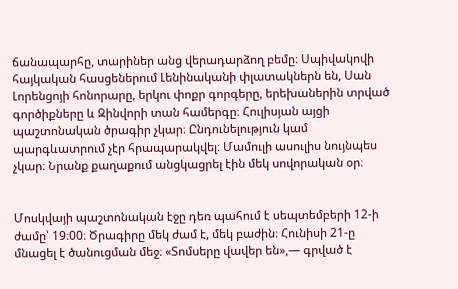ճանապարհը, տարիներ անց վերադարձող բեմը։ Սպիվակովի հայկական հասցեներում Լենինականի փլատակներն են, Սան Լորենցոյի հոնորարը, երկու փոքր գորգերը, երեխաներին տրված գործիքները և Զինվորի տան համերգը։ Հուլիսյան այցի պաշտոնական ծրագիր չկար։ Ընդունելություն կամ պարգևատրում չէր հրապարակվել։ Մամուլի ասուլիս նույնպես չկար։ Նրանք քաղաքում անցկացրել էին մեկ սովորական օր։


Մոսկվայի պաշտոնական էջը դեռ պահում է սեպտեմբերի 12-ի ժամը՝ 19։00։ Ծրագիրը մեկ ժամ է, մեկ բաժին։ Հունիսի 21-ը մնացել է ծանուցման մեջ։ «Տոմսերը վավեր են»,— գրված է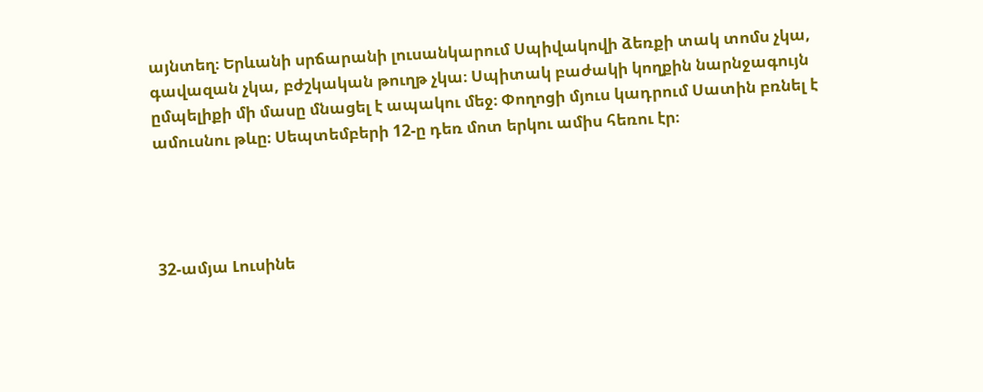այնտեղ։ Երևանի սրճարանի լուսանկարում Սպիվակովի ձեռքի տակ տոմս չկա, գավազան չկա, բժշկական թուղթ չկա։ Սպիտակ բաժակի կողքին նարնջագույն ըմպելիքի մի մասը մնացել է ապակու մեջ։ Փողոցի մյուս կադրում Սատին բռնել է ամուսնու թևը։ Սեպտեմբերի 12-ը դեռ մոտ երկու ամիս հեռու էր։




32-ամյա Լուսինե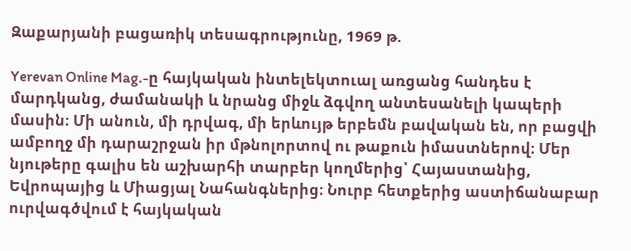Զաքարյանի բացառիկ տեսագրությունը, 1969 թ.

Yerevan Online Mag.-ը հայկական ինտելեկտուալ առցանց հանդես է մարդկանց, ժամանակի և նրանց միջև ձգվող անտեսանելի կապերի մասին։ Մի անուն, մի դրվագ, մի երևույթ երբեմն բավական են, որ բացվի ամբողջ մի դարաշրջան իր մթնոլորտով ու թաքուն իմաստներով։ Մեր նյութերը գալիս են աշխարհի տարբեր կողմերից՝ Հայաստանից, Եվրոպայից և Միացյալ Նահանգներից։ Նուրբ հետքերից աստիճանաբար ուրվագծվում է հայկական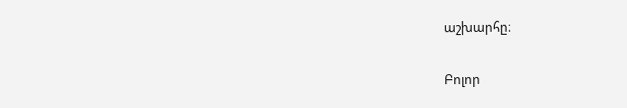աշխարհը։

Բոլոր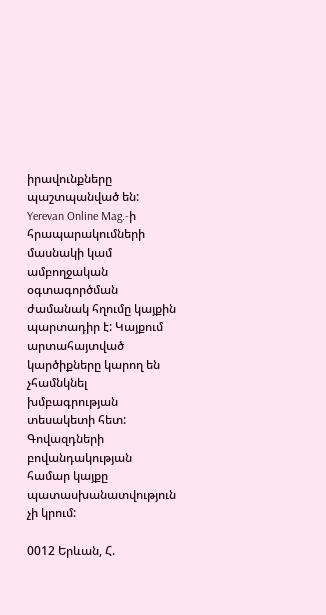իրավունքները պաշտպանված են: Yerevan Online Mag.-ի հրապարակումների մասնակի կամ ամբողջական օգտագործման ժամանակ հղումը կայքին պարտադիր է: Կայքում արտահայտված կարծիքները կարող են չհամնկնել խմբագրության տեսակետի հետ: Գովազդների բովանդակության համար կայքը պատասխանատվություն չի կրում:

0012 Երևան, Հ.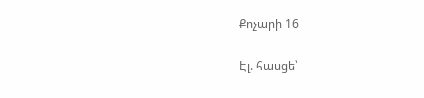Քոչարի 16

Էլ. հասցե՝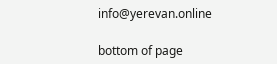info@yerevan.online

bottom of page